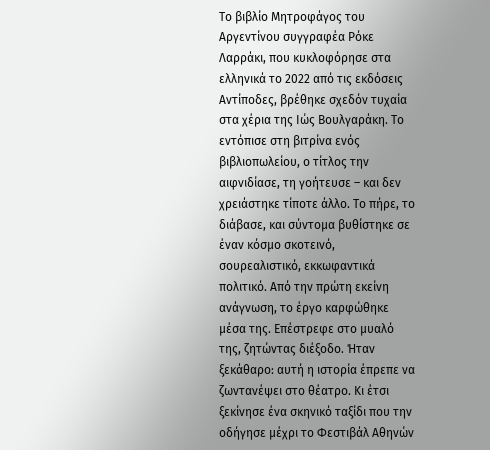Το βιβλίο Μητροφάγος του Αργεντίνου συγγραφέα Ρόκε Λαρράκι, που κυκλοφόρησε στα ελληνικά το 2022 από τις εκδόσεις Αντίποδες, βρέθηκε σχεδόν τυχαία στα χέρια της Ιώς Βουλγαράκη. Το εντόπισε στη βιτρίνα ενός βιβλιοπωλείου, ο τίτλος την αιφνιδίασε, τη γοήτευσε – και δεν χρειάστηκε τίποτε άλλο. Το πήρε, το διάβασε, και σύντομα βυθίστηκε σε έναν κόσμο σκοτεινό, σουρεαλιστικό, εκκωφαντικά πολιτικό. Από την πρώτη εκείνη ανάγνωση, το έργο καρφώθηκε μέσα της. Επέστρεφε στο μυαλό της, ζητώντας διέξοδο. Ήταν ξεκάθαρο: αυτή η ιστορία έπρεπε να ζωντανέψει στο θέατρο. Κι έτσι ξεκίνησε ένα σκηνικό ταξίδι που την οδήγησε μέχρι το Φεστιβάλ Αθηνών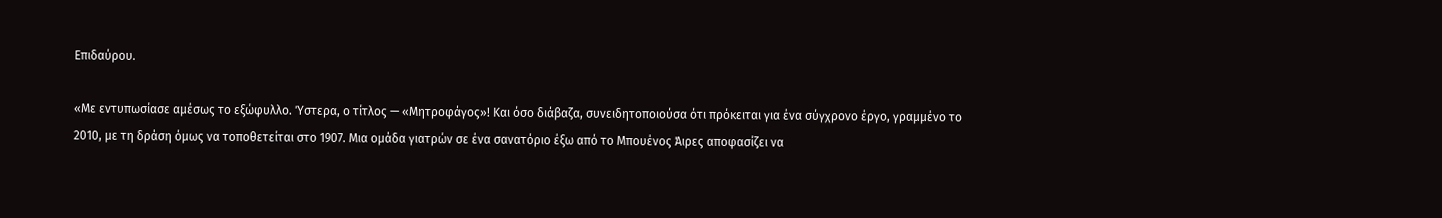Επιδαύρου.

«Με εντυπωσίασε αμέσως το εξώφυλλο. Ύστερα, ο τίτλος — «Μητροφάγος»! Και όσο διάβαζα, συνειδητοποιούσα ότι πρόκειται για ένα σύγχρονο έργο, γραμμένο το 2010, με τη δράση όμως να τοποθετείται στο 1907. Μια ομάδα γιατρών σε ένα σανατόριο έξω από το Μπουένος Άιρες αποφασίζει να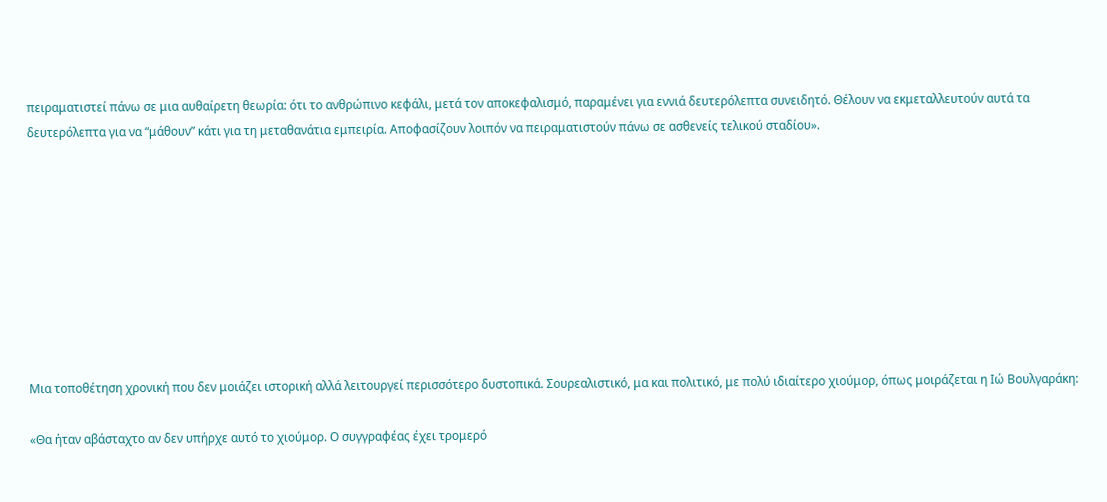πειραματιστεί πάνω σε μια αυθαίρετη θεωρία: ότι το ανθρώπινο κεφάλι, μετά τον αποκεφαλισμό, παραμένει για εννιά δευτερόλεπτα συνειδητό. Θέλουν να εκμεταλλευτούν αυτά τα δευτερόλεπτα για να “μάθουν” κάτι για τη μεταθανάτια εμπειρία. Αποφασίζουν λοιπόν να πειραματιστούν πάνω σε ασθενείς τελικού σταδίου».









Μια τοποθέτηση χρονική που δεν μοιάζει ιστορική αλλά λειτουργεί περισσότερο δυστοπικά. Σουρεαλιστικό, μα και πολιτικό, με πολύ ιδιαίτερο χιούμορ, όπως μοιράζεται η Ιώ Βουλγαράκη:

«Θα ήταν αβάσταχτο αν δεν υπήρχε αυτό το χιούμορ. Ο συγγραφέας έχει τρομερό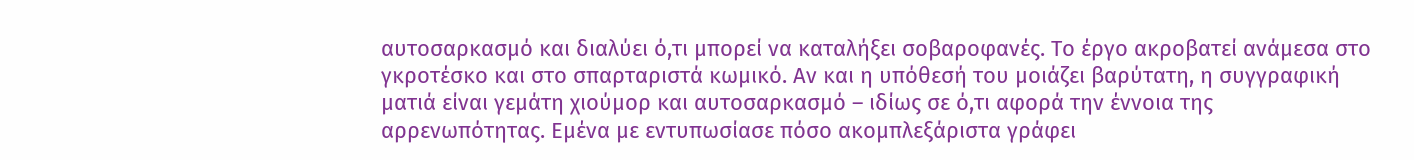αυτοσαρκασμό και διαλύει ό,τι μπορεί να καταλήξει σοβαροφανές. Το έργο ακροβατεί ανάμεσα στο γκροτέσκο και στο σπαρταριστά κωμικό. Αν και η υπόθεσή του μοιάζει βαρύτατη, η συγγραφική ματιά είναι γεμάτη χιούμορ και αυτοσαρκασμό – ιδίως σε ό,τι αφορά την έννοια της αρρενωπότητας. Εμένα με εντυπωσίασε πόσο ακομπλεξάριστα γράφει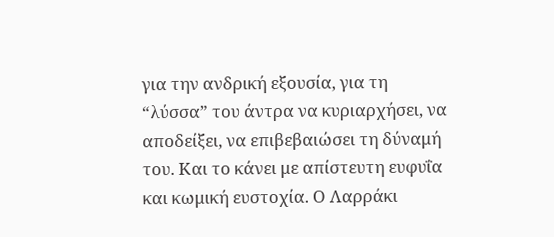για την ανδρική εξουσία, για τη “λύσσα” του άντρα να κυριαρχήσει, να αποδείξει, να επιβεβαιώσει τη δύναμή του. Και το κάνει με απίστευτη ευφυΐα και κωμική ευστοχία. Ο Λαρράκι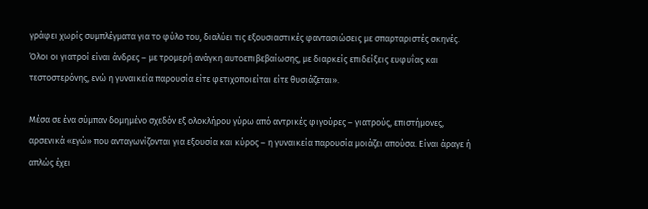γράφει χωρίς συμπλέγματα για το φύλο του, διαλύει τις εξουσιαστικές φαντασιώσεις με σπαρταριστές σκηνές. Όλοι οι γιατροί είναι άνδρες – με τρομερή ανάγκη αυτοεπιβεβαίωσης, με διαρκείς επιδείξεις ευφυΐας και τεστοστερόνης, ενώ η γυναικεία παρουσία είτε φετιχοποιείται είτε θυσιάζεται».

Μέσα σε ένα σύμπαν δομημένο σχεδόν εξ ολοκλήρου γύρω από αντρικές φιγούρες – γιατρούς, επιστήμονες, αρσενικά «εγώ» που ανταγωνίζονται για εξουσία και κύρος – η γυναικεία παρουσία μοιάζει απούσα. Είναι άραγε ή απλώς έχει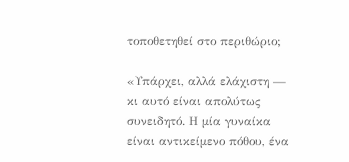τοποθετηθεί στο περιθώριο;

«Υπάρχει, αλλά ελάχιστη — κι αυτό είναι απολύτως συνειδητό. Η μία γυναίκα είναι αντικείμενο πόθου, ένα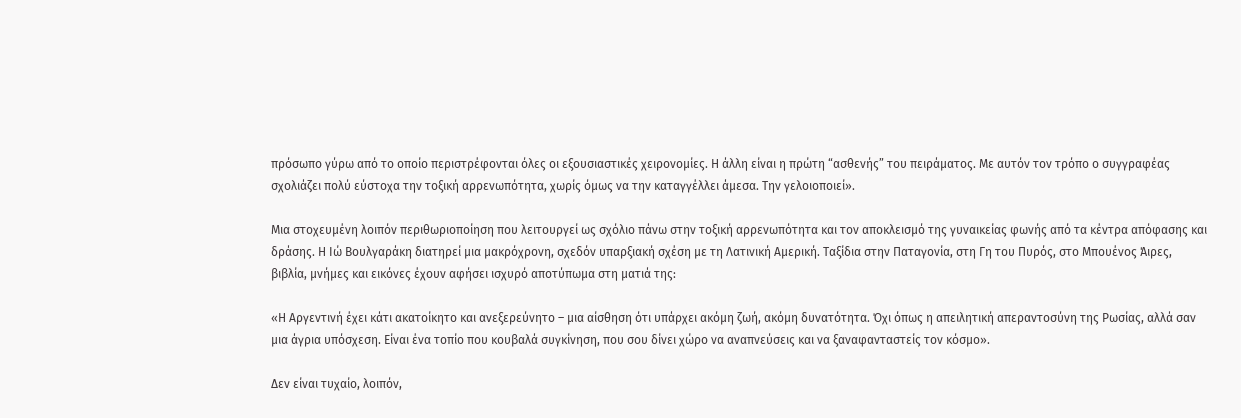πρόσωπο γύρω από το οποίο περιστρέφονται όλες οι εξουσιαστικές χειρονομίες. Η άλλη είναι η πρώτη “ασθενής” του πειράματος. Με αυτόν τον τρόπο ο συγγραφέας σχολιάζει πολύ εύστοχα την τοξική αρρενωπότητα, χωρίς όμως να την καταγγέλλει άμεσα. Την γελοιοποιεί».

Μια στοχευμένη λοιπόν περιθωριοποίηση που λειτουργεί ως σχόλιο πάνω στην τοξική αρρενωπότητα και τον αποκλεισμό της γυναικείας φωνής από τα κέντρα απόφασης και δράσης. Η Ιώ Βουλγαράκη διατηρεί μια μακρόχρονη, σχεδόν υπαρξιακή σχέση με τη Λατινική Αμερική. Ταξίδια στην Παταγονία, στη Γη του Πυρός, στο Μπουένος Άιρες, βιβλία, μνήμες και εικόνες έχουν αφήσει ισχυρό αποτύπωμα στη ματιά της:

«Η Αργεντινή έχει κάτι ακατοίκητο και ανεξερεύνητο – μια αίσθηση ότι υπάρχει ακόμη ζωή, ακόμη δυνατότητα. Όχι όπως η απειλητική απεραντοσύνη της Ρωσίας, αλλά σαν μια άγρια υπόσχεση. Είναι ένα τοπίο που κουβαλά συγκίνηση, που σου δίνει χώρο να αναπνεύσεις και να ξαναφανταστείς τον κόσμο».

Δεν είναι τυχαίο, λοιπόν,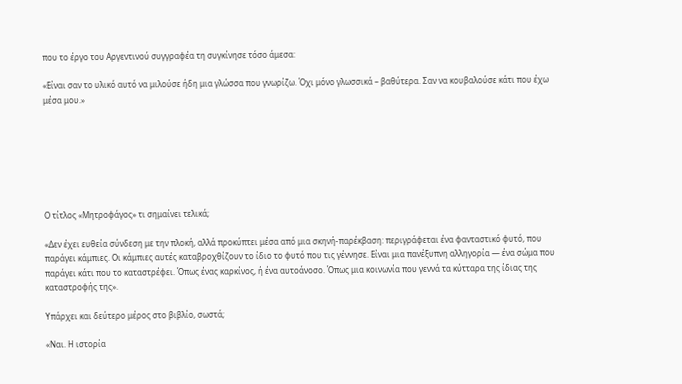που το έργο του Αργεντινού συγγραφέα τη συγκίνησε τόσο άμεσα:

«Είναι σαν το υλικό αυτό να μιλούσε ήδη μια γλώσσα που γνωρίζω. Όχι μόνο γλωσσικά – βαθύτερα. Σαν να κουβαλούσε κάτι που έχω μέσα μου.»







Ο τίτλος «Μητροφάγος» τι σημαίνει τελικά;

«Δεν έχει ευθεία σύνδεση με την πλοκή, αλλά προκύπτει μέσα από μια σκηνή-παρέκβαση: περιγράφεται ένα φανταστικό φυτό, που παράγει κάμπιες. Οι κάμπιες αυτές καταβροχθίζουν το ίδιο το φυτό που τις γέννησε. Είναι μια πανέξυπνη αλληγορία — ένα σώμα που παράγει κάτι που το καταστρέφει. Όπως ένας καρκίνος, ή ένα αυτοάνοσο. Όπως μια κοινωνία που γεννά τα κύτταρα της ίδιας της καταστροφής της».

Υπάρχει και δεύτερο μέρος στο βιβλίο, σωστά;

«Ναι. Η ιστορία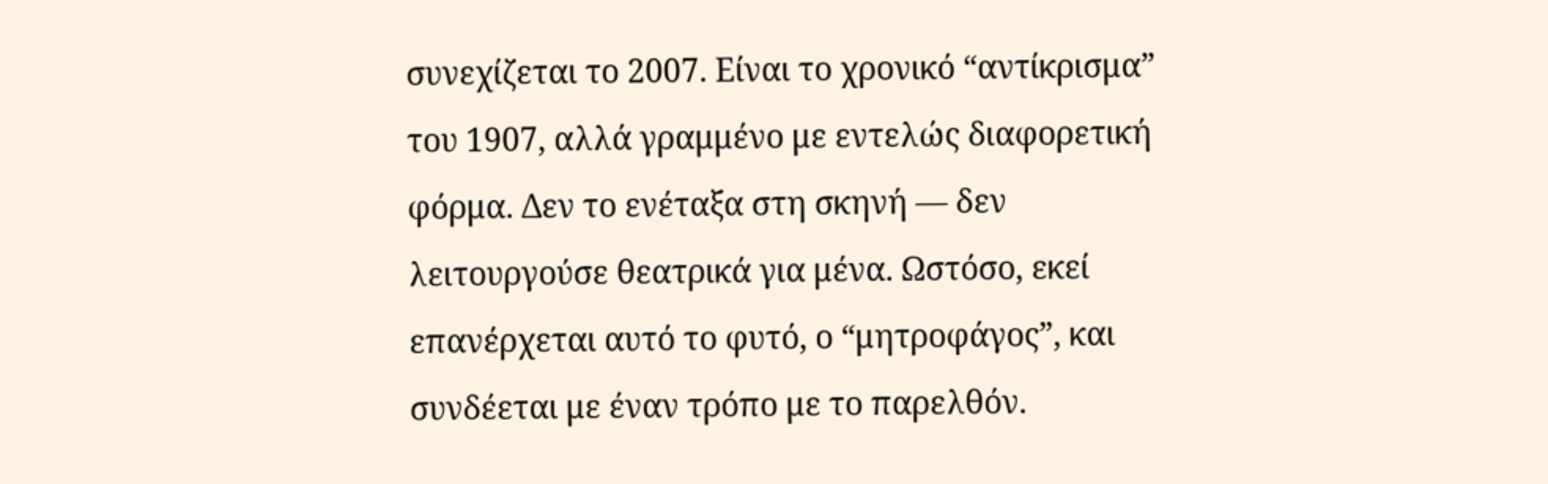συνεχίζεται το 2007. Είναι το χρονικό “αντίκρισμα” του 1907, αλλά γραμμένο με εντελώς διαφορετική φόρμα. Δεν το ενέταξα στη σκηνή — δεν λειτουργούσε θεατρικά για μένα. Ωστόσο, εκεί επανέρχεται αυτό το φυτό, ο “μητροφάγος”, και συνδέεται με έναν τρόπο με το παρελθόν.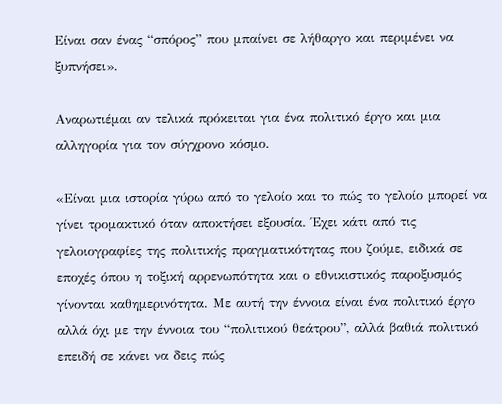Είναι σαν ένας “σπόρος” που μπαίνει σε λήθαργο και περιμένει να ξυπνήσει».

Αναρωτιέμαι αν τελικά πρόκειται για ένα πολιτικό έργο και μια αλληγορία για τον σύγχρονο κόσμο.

«Είναι μια ιστορία γύρω από το γελοίο και το πώς το γελοίο μπορεί να γίνει τρομακτικό όταν αποκτήσει εξουσία. Έχει κάτι από τις γελοιογραφίες της πολιτικής πραγματικότητας που ζούμε, ειδικά σε εποχές όπου η τοξική αρρενωπότητα και ο εθνικιστικός παροξυσμός γίνονται καθημερινότητα. Με αυτή την έννοια είναι ένα πολιτικό έργο αλλά όχι με την έννοια του “πολιτικού θεάτρου”, αλλά βαθιά πολιτικό επειδή σε κάνει να δεις πώς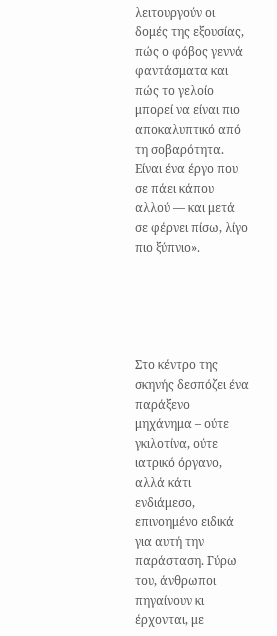λειτουργούν οι δομές της εξουσίας, πώς ο φόβος γεννά φαντάσματα και πώς το γελοίο μπορεί να είναι πιο αποκαλυπτικό από τη σοβαρότητα. Είναι ένα έργο που σε πάει κάπου αλλού — και μετά σε φέρνει πίσω, λίγο πιο ξύπνιο».





Στο κέντρο της σκηνής δεσπόζει ένα παράξενο μηχάνημα – ούτε γκιλοτίνα, ούτε ιατρικό όργανο, αλλά κάτι ενδιάμεσο, επινοημένο ειδικά για αυτή την παράσταση. Γύρω του, άνθρωποι πηγαίνουν κι έρχονται, με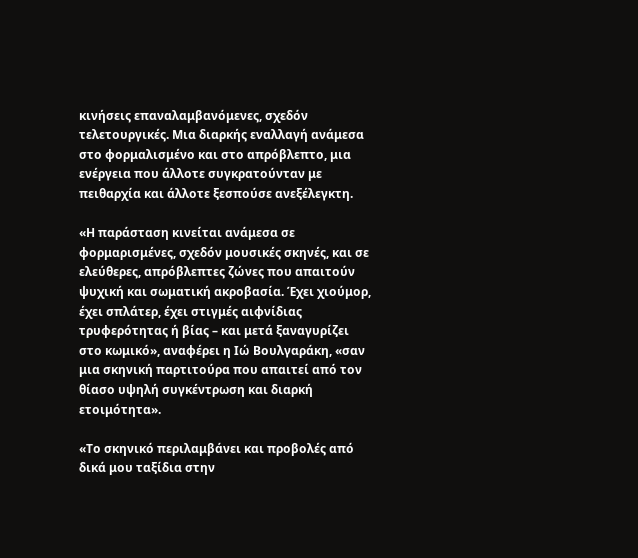κινήσεις επαναλαμβανόμενες, σχεδόν τελετουργικές. Μια διαρκής εναλλαγή ανάμεσα στο φορμαλισμένο και στο απρόβλεπτο, μια ενέργεια που άλλοτε συγκρατούνταν με πειθαρχία και άλλοτε ξεσπούσε ανεξέλεγκτη.

«Η παράσταση κινείται ανάμεσα σε φορμαρισμένες, σχεδόν μουσικές σκηνές, και σε ελεύθερες, απρόβλεπτες ζώνες που απαιτούν ψυχική και σωματική ακροβασία. Έχει χιούμορ, έχει σπλάτερ, έχει στιγμές αιφνίδιας τρυφερότητας ή βίας – και μετά ξαναγυρίζει στο κωμικό», αναφέρει η Ιώ Βουλγαράκη, «σαν μια σκηνική παρτιτούρα που απαιτεί από τον θίασο υψηλή συγκέντρωση και διαρκή ετοιμότητα».

«Το σκηνικό περιλαμβάνει και προβολές από δικά μου ταξίδια στην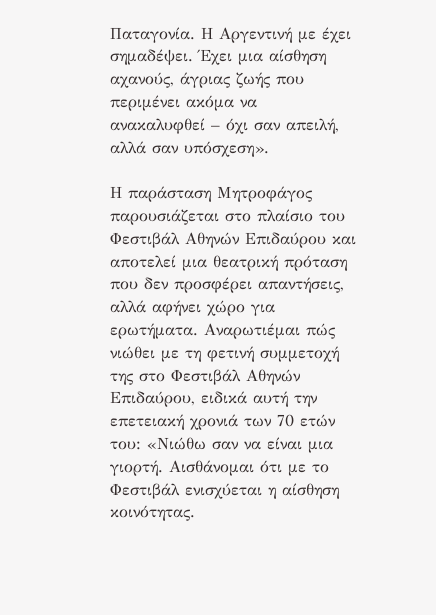Παταγονία. Η Αργεντινή με έχει σημαδέψει. Έχει μια αίσθηση αχανούς, άγριας ζωής που περιμένει ακόμα να ανακαλυφθεί – όχι σαν απειλή, αλλά σαν υπόσχεση».

Η παράσταση Μητροφάγος παρουσιάζεται στο πλαίσιο του Φεστιβάλ Αθηνών Επιδαύρου και αποτελεί μια θεατρική πρόταση που δεν προσφέρει απαντήσεις, αλλά αφήνει χώρο για ερωτήματα. Αναρωτιέμαι πώς νιώθει με τη φετινή συμμετοχή της στο Φεστιβάλ Αθηνών Επιδαύρου, ειδικά αυτή την επετειακή χρονιά των 70 ετών του: «Νιώθω σαν να είναι μια γιορτή. Αισθάνομαι ότι με το Φεστιβάλ ενισχύεται η αίσθηση κοινότητας.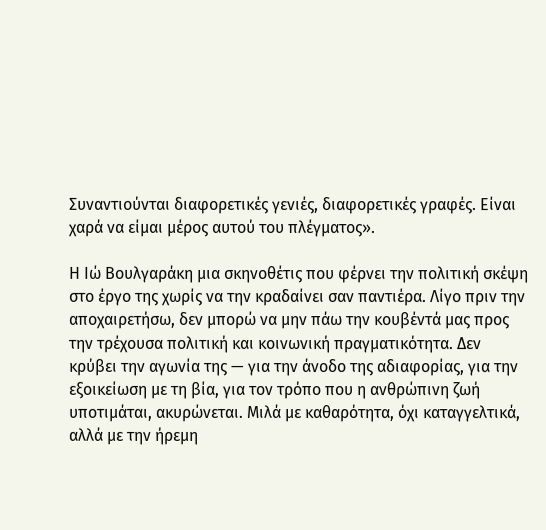Συναντιούνται διαφορετικές γενιές, διαφορετικές γραφές. Είναι χαρά να είμαι μέρος αυτού του πλέγματος».

Η Ιώ Βουλγαράκη μια σκηνοθέτις που φέρνει την πολιτική σκέψη στο έργο της χωρίς να την κραδαίνει σαν παντιέρα. Λίγο πριν την αποχαιρετήσω, δεν μπορώ να μην πάω την κουβέντά μας προς την τρέχουσα πολιτική και κοινωνική πραγματικότητα. Δεν κρύβει την αγωνία της — για την άνοδο της αδιαφορίας, για την εξοικείωση με τη βία, για τον τρόπο που η ανθρώπινη ζωή υποτιμάται, ακυρώνεται. Μιλά με καθαρότητα, όχι καταγγελτικά, αλλά με την ήρεμη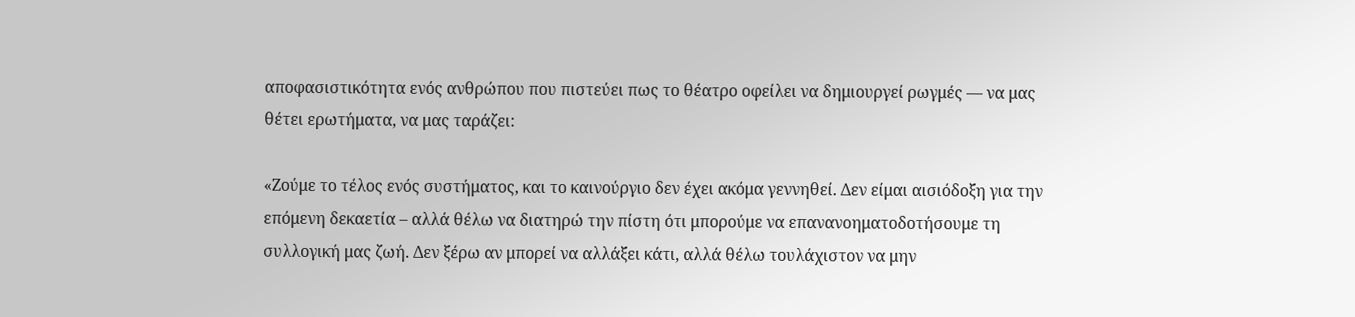αποφασιστικότητα ενός ανθρώπου που πιστεύει πως το θέατρο οφείλει να δημιουργεί ρωγμές — να μας θέτει ερωτήματα, να μας ταράζει:

«Ζούμε το τέλος ενός συστήματος, και το καινούργιο δεν έχει ακόμα γεννηθεί. Δεν είμαι αισιόδοξη για την επόμενη δεκαετία – αλλά θέλω να διατηρώ την πίστη ότι μπορούμε να επανανοηματοδοτήσουμε τη συλλογική μας ζωή. Δεν ξέρω αν μπορεί να αλλάξει κάτι, αλλά θέλω τουλάχιστον να μην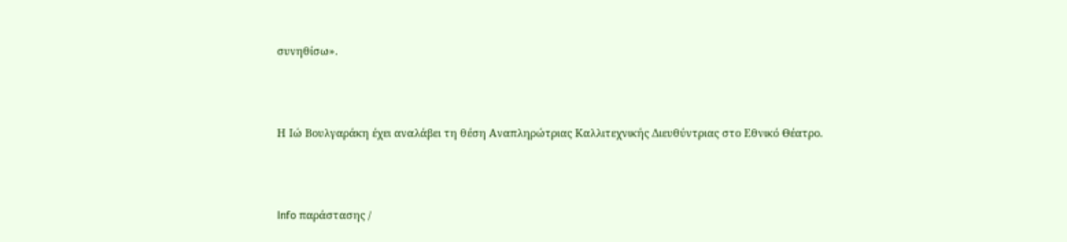συνηθίσω».



Η Ιώ Βουλγαράκη έχει αναλάβει τη θέση Αναπληρώτριας Καλλιτεχνικής Διευθύντριας στο Εθνικό Θέατρο.



Info παράστασης /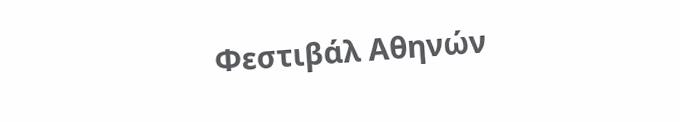Φεστιβάλ Αθηνών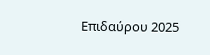Επιδαύρου 2025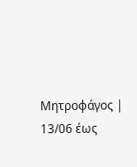Μητροφάγος | 13/06 έως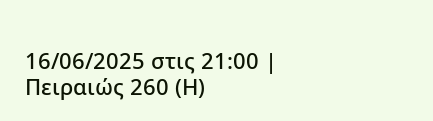16/06/2025 στις 21:00 | Πειραιώς 260 (Η)